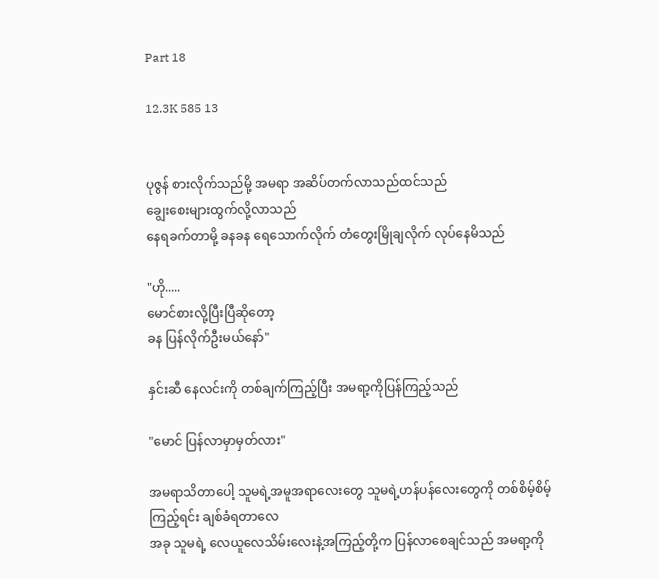Part 18

12.3K 585 13


ပုဇွန် စားလိုက်သည်မို့ အမရာ အဆိပ်တက်လာသည်ထင်သည်
ချွေးစေးများထွက်လို့လာသည်
နေရခက်တာမို့ ခနခန ရေသောက်လိုက် တံတွေးမြိုချလိုက် လုပ်နေမိသည်

"ဟို.....
မောင်စားလို့ပြီးပြီဆိုတော့
ခန ပြန်လိုက်ဦးမယ်နော်"

နှင်းဆီ နေလင်းကို တစ်ချက်ကြည့်ပြီး အမရာ့ကိုပြန်ကြည့်သည်

"မောင် ပြန်လာမှာမှတ်လား"

အမရာသိတာပေါ့ သူမရဲ့အမူအရာလေးတွေ သူမရဲ့ဟန်ပန်လေးတွေကို တစ်စိမ့်စိမ့်ကြည့်ရင်း ချစ်ခံရတာလေ
အခု သူမရဲ့ လေယူလေသိမ်းလေးနဲ့အကြည့်တို့က ပြန်လာစေချင်သည် အမရာ့ကို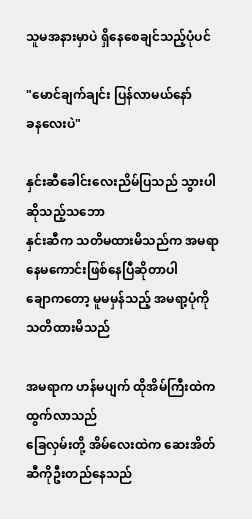သူမအနားမှာပဲ ရှိနေစေချင်သည့်ပုံပင်

"မောင်ချက်ချင်း ပြန်လာမယ်နော်
ခနလေးပဲ"

နှင်းဆီခေါင်းလေးညိမ်ပြသည် သွားပါဆိုသည့်သဘော
နှင်းဆီက သတိမထားမိသည်က အမရာနေမကောင်းဖြစ်နေပြီဆိုတာပါ
ချောကတော့ မူမမှန်သည့် အမရာ့ပုံကို သတိထားမိသည်

အမရာက ဟန်မပျက် ထိုအိမ်ကြီးထဲကထွက်လာသည်
ခြေလှမ်းတို့ အိမ်လေးထဲက ဆေးအိတ်ဆီကိုဦးတည်နေသည်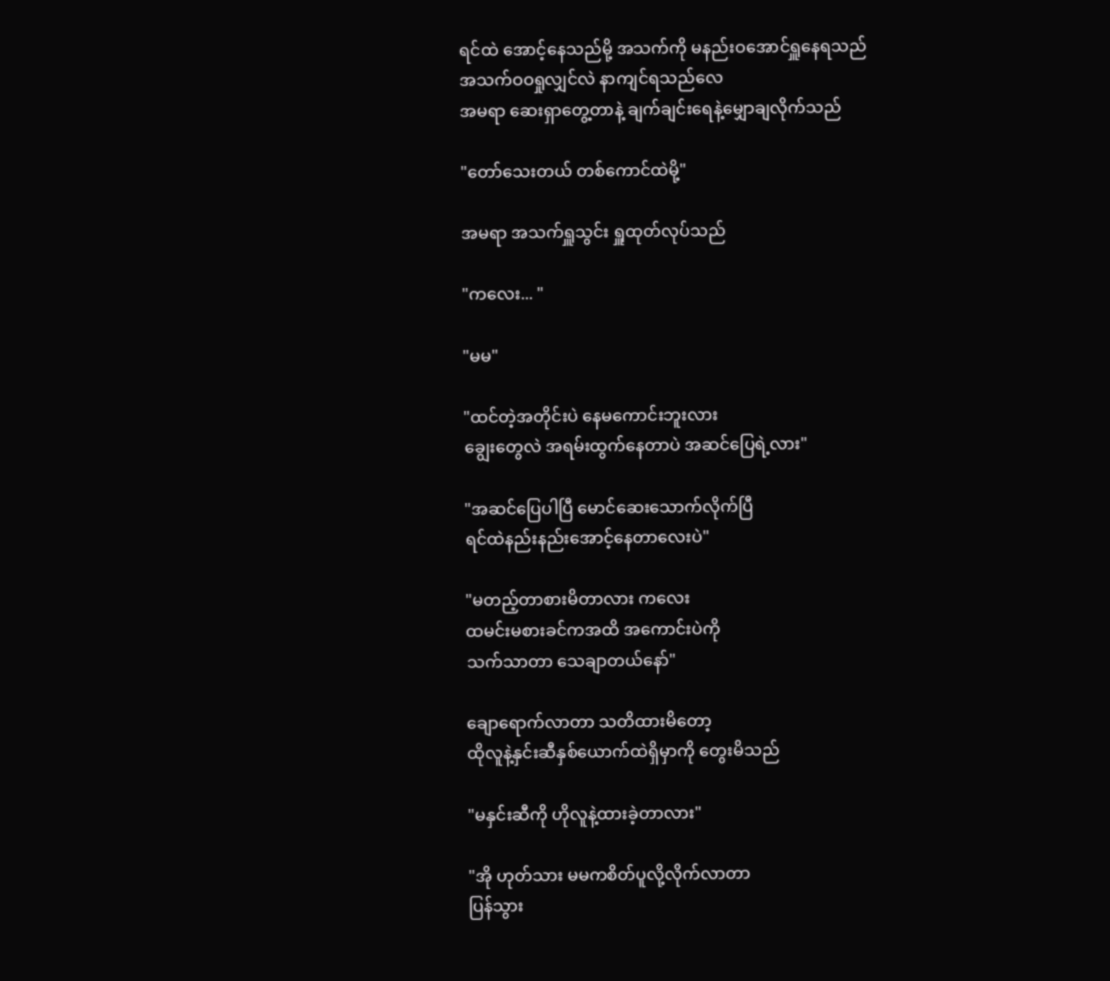ရင်ထဲ အောင့်နေသည်မို့ အသက်ကို မနည်းဝအောင်ရှူနေရသည်
အသက်ဝဝရှုလျှင်လဲ နာကျင်ရသည်လေ
အမရာ ဆေးရှာတွေ့တာနဲ့ ချက်ချင်းရေနဲ့မျှောချလိုက်သည်

"တော်သေးတယ် တစ်ကောင်ထဲမို့"

အမရာ အသက်ရှူသွင်း ရှူထုတ်လုပ်သည်

"ကလေး... "

"မမ"

"ထင်တဲ့အတိုင်းပဲ နေမကောင်းဘူးလား
ချွေးတွေလဲ အရမ်းထွက်နေတာပဲ အဆင်ပြေရဲ့လား"

"အဆင်ပြေပါပြီ မောင်ဆေးသောက်လိုက်ပြီ
ရင်ထဲနည်းနည်းအောင့်နေတာလေးပဲ"

"မတည့်တာစားမိတာလား ကလေး
ထမင်းမစားခင်ကအထိ အကောင်းပဲကို
သက်သာတာ သေချာတယ်နော်"

ချောရောက်လာတာ သတိထားမိတော့
ထိုလူနဲ့နှင်းဆီနှစ်ယောက်ထဲရှိမှာကို တွေးမိသည်

"မနှင်းဆီကို ဟိုလူနဲ့ထားခဲ့တာလား"

"အို ဟုတ်သား မမကစိတ်ပူလို့လိုက်လာတာ
ပြန်သွား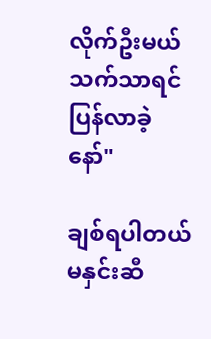လိုက်ဦးမယ် သက်သာရင် ပြန်လာခဲ့နော်"

ချစ်ရပါတယ် မနှင်းဆီ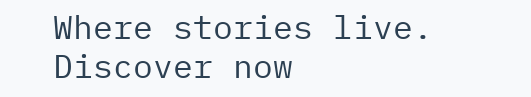Where stories live. Discover now